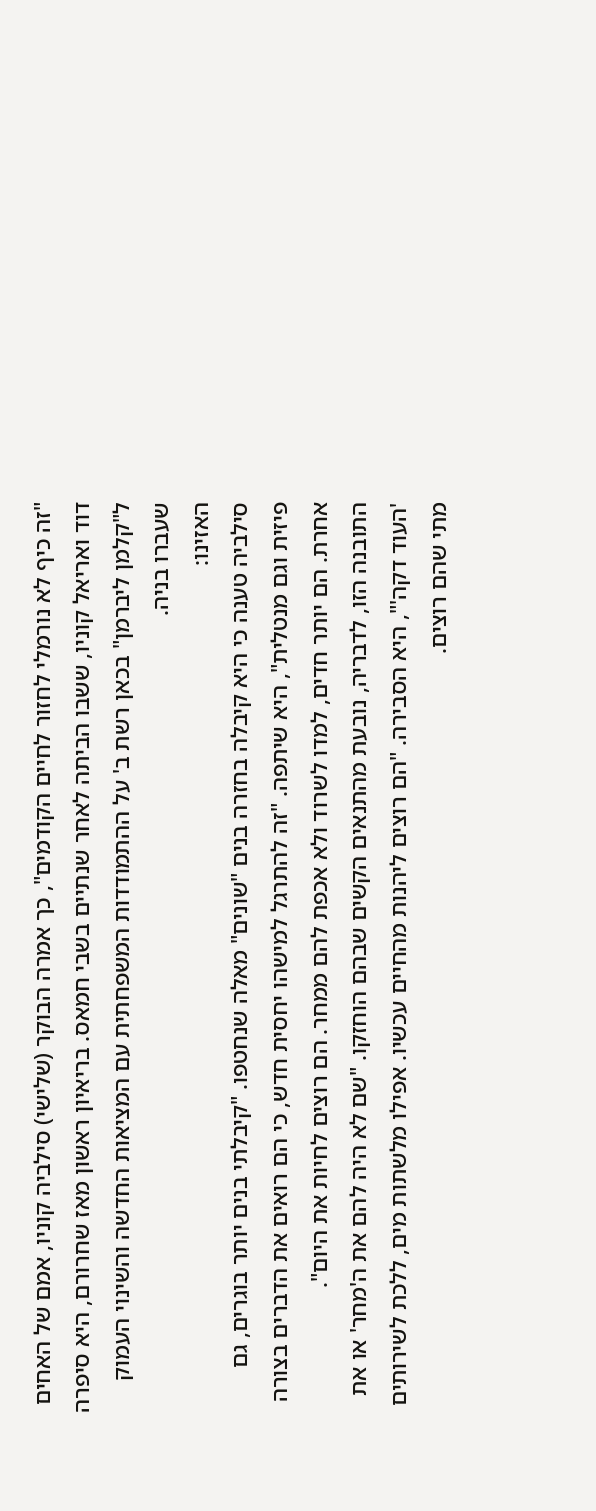"זה כיף לא נורמלי לחזור לחיים הקודמים", כך אמרה הבוקר (שלישי) סילביה קוניו, אמם של האחים דוד ואריאל קוניו, ששבו הביתה לאחר שנתיים בשבי חמאס. בריאיון ראשון מאז שחרורם, היא סיפרה ל"קלמן ליברמן" בכאן רשת ב' על ההתמודדות המשפחתית עם המציאות החדשה והשינוי העמוק שעברו בניה.
האזינו:
סילביה טענה כי היא קיבלה בחזרה בנים "שונים" מאלה שנחטפו. "קיבלתי בנים יותר בוגרים, גם פיזית וגם מנטלית", היא שיתפה. "זה להתרגל למישהו יחסית חדש, כי הם רואים את הדברים בצורה אחרת. הם יותר חדים, למדו לשרוד ולא אכפת להם ממחר. הם רוצים לחיות את היום".
התובנה הזו, לדבריה, נובעת מהתנאים הקשים שבהם הוחזקו. "שם לא היה להם את ה'מחר' או את 'העוד דקה'", היא הסבירה. "הם רוצים ליהנות מהחיים עכשיו. אפילו מלשתות מים, ללכת לשירותים מתי שהם רוצים.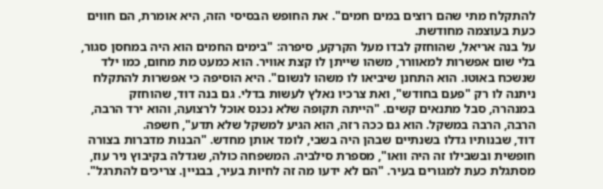להתקלח מתי שהם רוצים במים חמים". את החופש הבסיסי הזה, היא אומרת, הם חווים כעת בעוצמה מחודשת.
על בנה אריאל, שהוחזק לבדו מעל הקרקע, סיפרה: "בימים החמים הוא היה במחסן סגור, בלי שום אפשרות למאוורר, משהו שייתן לו קצת אוויר. הוא כמעט מת מחום, כמו ילד שנשכח באוטו. הוא התחנן שיביאו לו משהו לנשום". היא הוסיפה כי אפשרות להתקלח ניתנה לו רק "פעם בחודש", ואת צרכיו נאלץ לעשות בדלי. גם בנה דוד, שהוחזק במנהרה, סבל מתנאים קשים. "הייתה תקופה שלא נכנס אוכל לרצועה, והוא ירד הרבה, הרבה, הרבה במשקל. הוא גם ככה רזה, הוא הגיע למשקל שלא תדע", חשפה.
דוד, שבנותיו גדלו בשנתיים שבהן היה בשבי, לומד אותן מחדש. "הבנות מדברות בצורה חופשית ובשבילו זה היה וואו", מספרת סילביה. המשפחה כולה, שגדלה בקיבוץ ניר עוז, מסתגלת כעת למגורים בעיר. "הם לא ידעו מה זה לחיות בעיר, בבניין. צריכים להתרגל".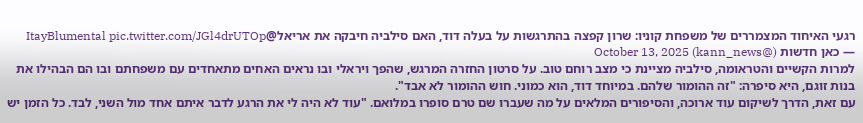רגעי האיחוד המצמררים של משפחת קוניו: שרון קפצה בהתרגשות על בעלה דוד, האם סילביה חיבקה את אריאל@ItayBlumental pic.twitter.com/JGl4drUTOp
— כאן חדשות (@kann_news) October 13, 2025
למרות הקשיים והטראומה, סילביה מציינת כי מצב רוחם טוב. על סרטון החזרה המרגש, שהפך ויראלי ובו נראים האחים מתאחדים עם משפחתם ובו הם הבהילו את בנות זוגם, היא סיפרה: "זה ההומור שלהם. במיוחד דוד, הוא כמוני. חוש ההומור לא אבד".
עם זאת, הדרך לשיקום עוד ארוכה, והסיפורים המלאים על מה שעברו שם טרם סופרו במלואם. "עוד לא היה לי את הרגע לדבר איתם אחד מול השני, לבד. כל הזמן יש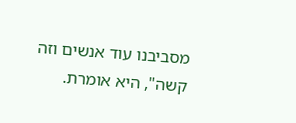מסביבנו עוד אנשים וזה קשה", היא אומרת.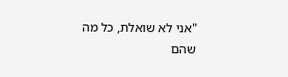"אני לא שואלת, כל מה שהם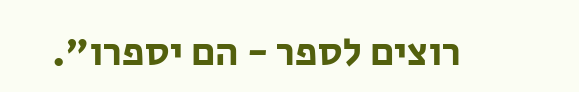רוצים לספר - הם יספרו".